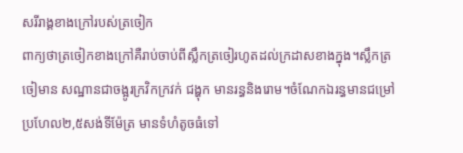សរីរាង្គខាងក្រៅរបស់ត្រចៀក
ពាក្យថាត្រចៀកខាងក្រៅគឺរាប់ចាប់ពីស្លឹកត្រចៀរហូតដល់ក្រដាសខាងក្នុង។ស្លឹកត្រចៀមាន សណ្ឋានជាចង្អូរក្រវិកក្រវក់ ជង្ហុក មានរន្ធនិងរោម។ចំណែកឯរន្ធមានជម្រៅប្រហែល២,៥សង់ទីម៉ែត្រ មានទំហំតូចធំទៅ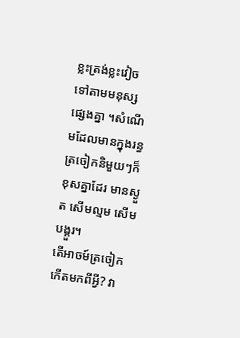ខ្លះត្រង់ខ្លះវៀច ទៅតាមមនុស្សផ្សេងគ្នា ។សំណើមដែលមានក្នុងរន្ធត្រចៀកនិមួយៗក៏ខុសគ្នាដែរ មានស្ងួត សើមល្មម សើមបង្គួរ។
តើអាចម៍ត្រចៀកកើតមកពីអ្វី? វា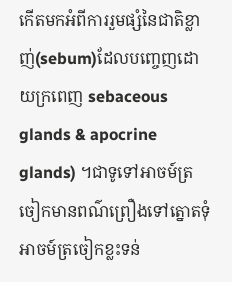កើតមកអំពីការរួមផ្សំនៃជាតិខ្លាញ់(sebum)ដែលបញ្ចេញដោយក្រពេញ sebaceous glands & apocrine glands) ។ជាទូទៅអាចម៍ត្រចៀកមានពណ៌ព្រឿងទៅត្នោតទុំ អាចម៍ត្រចៀកខ្លះទន់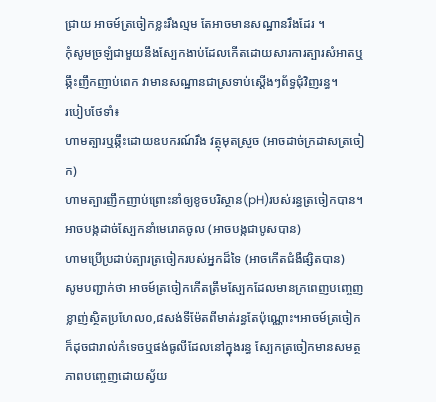ជ្រាយ អាចម៍ត្រចៀកខ្លះរឹងល្មម តែអាចមានសណ្ឋានរឹងដែរ ។
កុំសូមច្រឡំជាមួយនឹងស្បែកងាប់ដែលកើតដោយសារការត្បារសំអាតឬឆ្កឹះញឹកញាប់ពេក វាមានសណ្ឋានជាស្រទាប់ស្ដើងៗព័ទ្ធជុំវិញរន្ធ។
របៀបថែទាំ៖
ហាមត្បារឬឆ្កឹះដោយឧបករណ៍រឹង វត្ថុមុតស្រួច (អាចដាច់ក្រដាសត្រចៀក)
ហាមត្បារញឹកញាប់ព្រោះនាំឲ្យខូចបរិស្ថាន(pH)របស់រន្ធត្រចៀកបាន។អាចបង្កដាច់ស្បែកនាំមេរោគចូល (អាចបង្កជាបូសបាន)
ហាមប្រើប្រដាប់ត្បារត្រចៀករបស់អ្នកដ៏ទៃ (អាចកើតជំងឺផ្សិតបាន)
សូមបញ្ជាក់ថា អាចម៍ត្រចៀកកើតត្រឹមស្បែកដែលមានក្រពេញបញ្ចេញខ្លាញ់ស្ថិតប្រហែល០,៨សង់ទីម៉ែតពីមាត់រន្ធតែប៉ុណ្ណោះ។អាចម៍ត្រចៀក ក៏ដុចជារាល់កំទេចឬផង់ធូលីដែលនៅក្នុងរន្ធ ស្បែកត្រចៀកមានសមត្ថភាពបញ្ចេញដោយស្វ័យ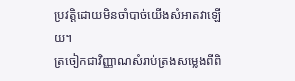ប្រវត្តិដោយមិនចាំបាច់យើងសំអាតវាឡើយ។
ត្រចៀកជាវិញ្ញាណសំរាប់ត្រងសម្លេងពីពិ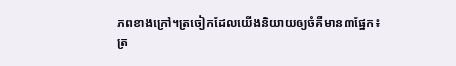ភពខាងក្រៅ។ត្រចៀកដែលយើងនិយាយឲ្យចំគឺមាន៣ផ្នែក៖
ត្រ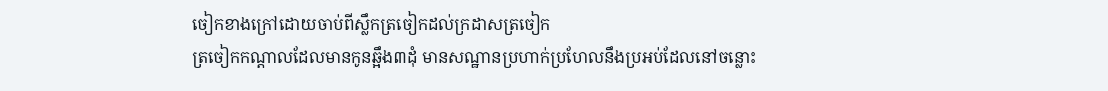ចៀកខាងក្រៅដោយចាប់ពីស្លឹកត្រចៀកដល់ក្រដាសត្រចៀក
ត្រចៀកកណ្ដាលដែលមានកូនឆ្អឹង៣ដុំ មានសណ្ឋានប្រហាក់ប្រហែលនឹងប្រអប់ដែលនៅចន្លោះ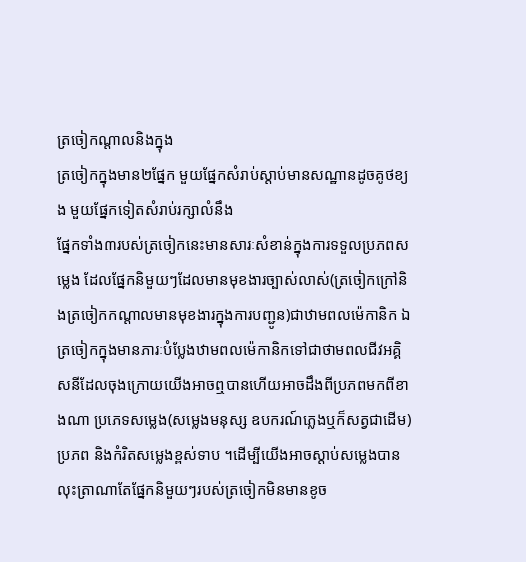ត្រចៀកណ្ដាលនិងក្នុង
ត្រចៀកក្នុងមាន២ផ្នែក មួយផ្នែកសំរាប់ស្ដាប់មានសណ្ឋានដូចគូថខ្យង មួយផ្នែកទៀតសំរាប់រក្សាលំនឹង
ផ្នែកទាំង៣របស់ត្រចៀកនេះមានសារៈសំខាន់ក្នុងការទទួលប្រភពសម្លេង ដែលផ្នែកនិមួយៗដែលមានមុខងារច្បាស់លាស់(ត្រចៀកក្រៅនិងត្រចៀកកណ្ដាលមានមុខងារក្នុងការបញ្ជូន)ជាឋាមពលម៉េកានិក ឯត្រចៀកក្នុងមានភារៈបំប្លែងឋាមពលម៉េកានិកទៅជាថាមពលជីវអគ្គិសនីដែលចុងក្រោយយើងអាចឮបានហើយអាចដឹងពីប្រភពមកពីខាងណា ប្រភេទសម្លេង(សម្លេងមនុស្ស ឧបករណ៍ភ្លេងឬក៏សត្វជាដើម) ប្រភព និងកំរិតសម្លេងខ្ពស់ទាប ។ដើម្បីយើងអាចស្ដាប់សម្លេងបានលុះត្រាណាតែផ្នែកនិមួយៗរបស់ត្រចៀកមិនមានខូច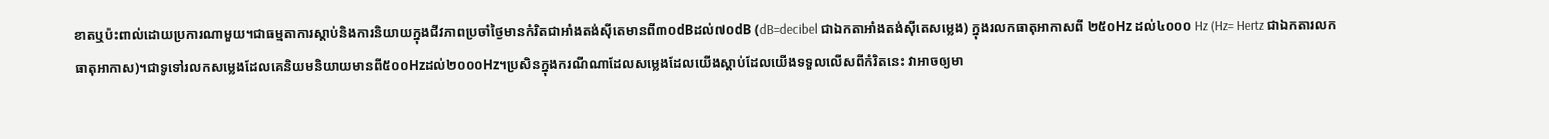ខាតឬប៉ះពាល់ដោយប្រការណាមួយ។ជាធម្មតាការស្ដាប់និងការនិយាយក្នុងជីវភាពប្រចាំថ្ងៃមានកំរិតជាអាំងតង់ស៊ីតេមានពី៣០dBដល់៧០dB (dB=decibel ជាឯកតាអាំងតង់ស៊ីតេសម្លេង) ក្នុងរលកធាតុអាកាសពី ២៥០Hz ដល់៤០០០ Hz (Hz= Hertz ជាឯកតារលកធាតុអាកាស)។ជាទូទៅរលកសម្លេងដែលគេនិយមនិយាយមានពី៥០០Hzដល់២០០០Hz។ប្រសិនក្នុងករណីណាដែលសម្លេងដែលយើងស្ដាប់ដែលយើងទទួលលើសពីកំរិតនេះ វាអាចឲ្យមា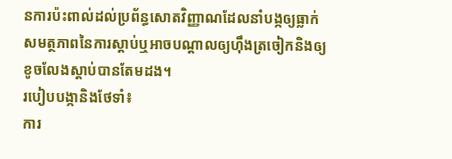នការប៉ះពាល់ដល់ប្រព័ន្ធសោតវិញ្ញាណដែលនាំបង្កឲ្យធ្លាក់សមត្ថភាពនៃការស្ដាប់ឬអាចបណ្ដាលឲ្យហ៊ឹងត្រចៀកនិងឲ្យខូចលែងស្ដាប់បានតែមដង។
របៀបបង្កានិងថែទាំ៖
ការ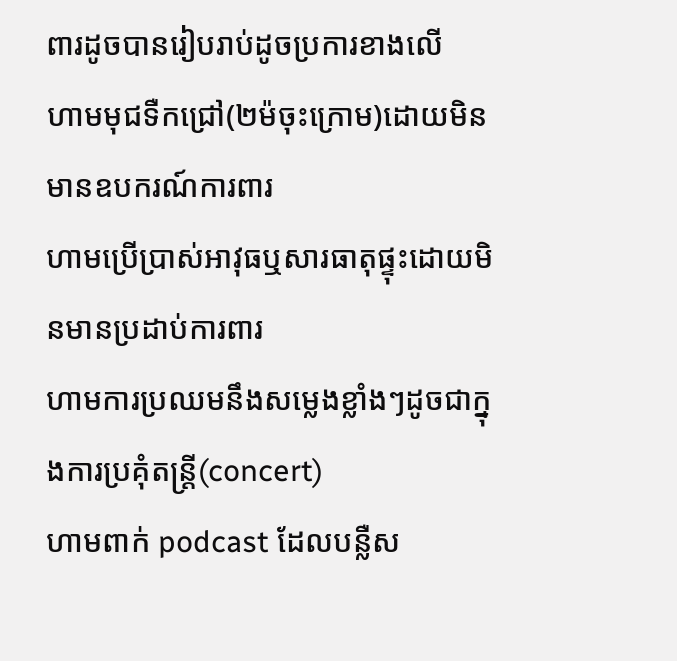ពារដូចបានរៀបរាប់ដូចប្រការខាងលើ
ហាមមុជទឺកជ្រៅ(២ម៉ចុះក្រោម)ដោយមិនមានឧបករណ៍ការពារ
ហាមប្រើប្រាស់អាវុធឬសារធាតុផ្ទុះដោយមិនមានប្រដាប់ការពារ
ហាមការប្រឈមនឹងសម្លេងខ្លាំងៗដូចជាក្នុងការប្រគុំតន្ត្រី(concert)
ហាមពាក់ podcast ដែលបន្លឺស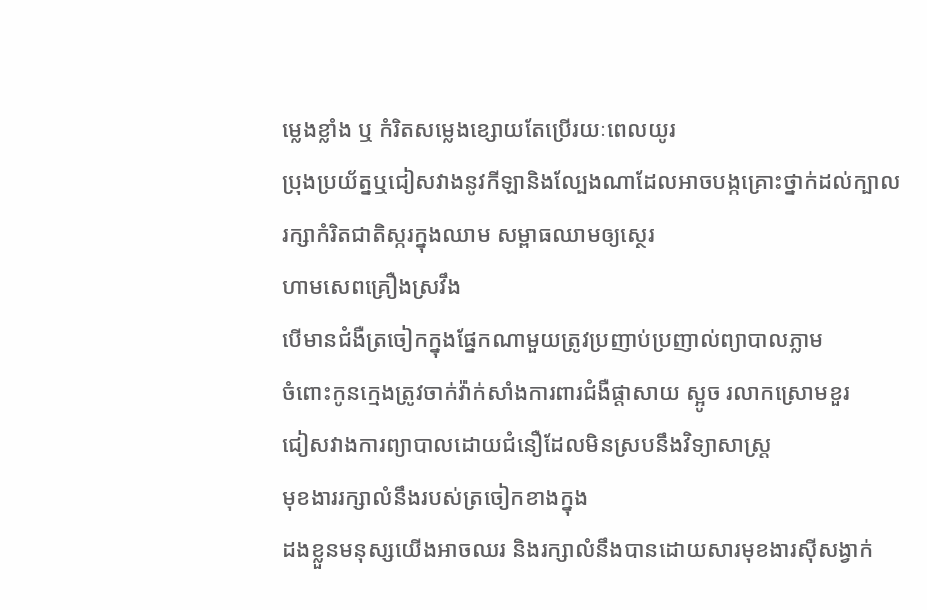ម្លេងខ្លាំង ឬ កំរិតសម្លេងខ្សោយតែប្រើរយៈពេលយូរ
ប្រុងប្រយ័ត្នឬជៀសវាងនូវកីឡានិងល្បែងណាដែលអាចបង្កគ្រោះថ្នាក់ដល់ក្បាល
រក្សាកំរិតជាតិស្ករក្នុងឈាម សម្ពាធឈាមឲ្យស្ថេរ
ហាមសេពគ្រឿងស្រវឹង
បើមានជំងឺត្រចៀកក្នុងផ្នែកណាមួយត្រូវប្រញាប់ប្រញាល់ព្យាបាលភ្លាម
ចំពោះកូនក្មេងត្រូវចាក់វ៉ា់ក់សាំងការពារជំងឺផ្ដាសាយ ស្អូច រលាកស្រោមខួរ
ជៀសវាងការព្យាបាលដោយជំនឿដែលមិនស្របនឹងវិទ្យាសាស្ដ្រ
មុខងាររក្សាលំនឹងរបស់ត្រចៀកខាងក្នុង
ដងខ្លួនមនុស្សយើងអាចឈរ និងរក្សាលំនឹងបានដោយសារមុខងារស៊ីសង្វាក់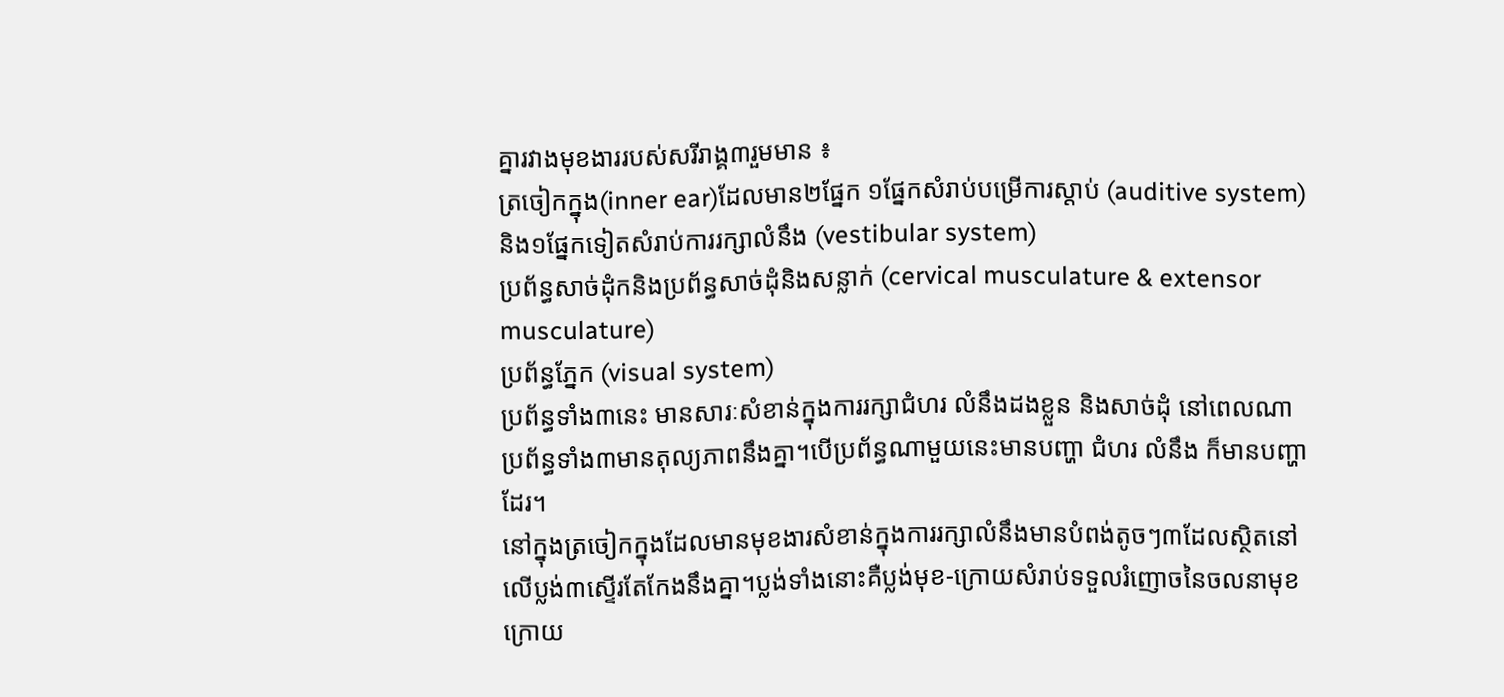គ្នារវាងមុខងាររបស់សរីរាង្គ៣រួមមាន ៖
ត្រចៀកក្នុង(inner ear)ដែលមាន២ផ្នែក ១ផ្នែកសំរាប់បម្រើការស្ដាប់ (auditive system) និង១ផ្នែកទៀតសំរាប់ការរក្សាលំនឹង (vestibular system)
ប្រព័ន្ធសាច់ដុំកនិងប្រព័ន្ធសាច់ដុំនិងសន្លាក់ (cervical musculature & extensor musculature)
ប្រព័ន្ធភ្នែក (visual system)
ប្រព័ន្ធទាំង៣នេះ មានសារៈសំខាន់ក្នុងការរក្សាជំហរ លំនឹងដងខ្លួន និងសាច់ដុំ នៅពេលណាប្រព័ន្ធទាំង៣មានតុល្យភាពនឹងគ្នា។បើប្រព័ន្ធណាមួយនេះមានបញ្ហា ជំហរ លំនឹង ក៏មានបញ្ហាដែរ។
នៅក្នុងត្រចៀកក្នុងដែលមានមុខងារសំខាន់ក្នុងការរក្សាលំនឹងមានបំពង់តូចៗ៣ដែលស្ថិតនៅលើប្លង់៣ស្ទើរតែកែងនឹងគ្នា។ប្លង់ទាំងនោះគឺប្លង់មុខ-ក្រោយសំរាប់ទទួលរំញោចនៃចលនាមុខក្រោយ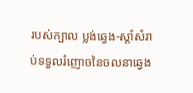របស់ក្បាល ប្លង់ឆ្វេង-ស្ដាំសំរាប់ទទួលរំញោចនៃចលនាឆ្វេង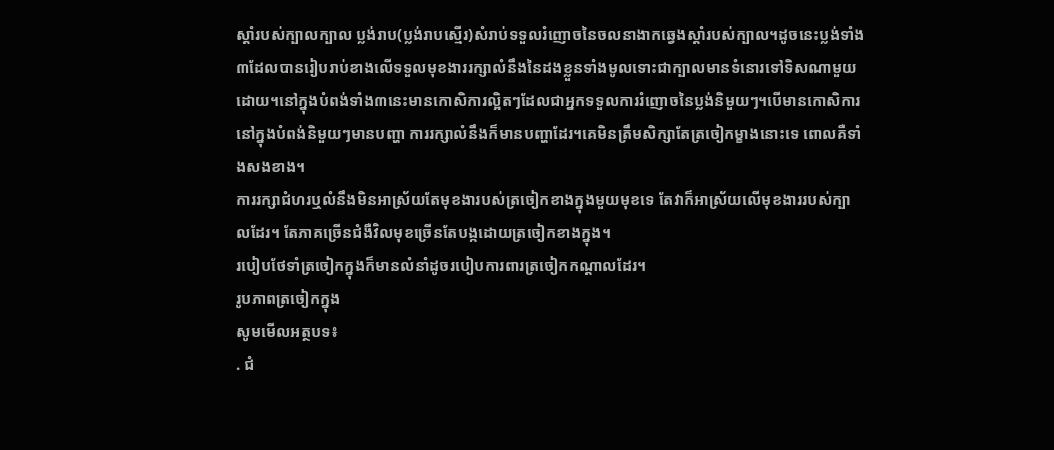ស្ដាំរបស់ក្បាលក្បាល ប្លង់រាប(ប្លង់រាបស្មើរ)សំរាប់ទទួលរំញោចនៃចលនាងាកឆ្វេងស្ដាំរបស់ក្បាល។ដូចនេះប្លង់ទាំង៣ដែលបានរៀបរាប់ខាងលើទទួលមុខងាររក្សាលំនឹងនៃដងខ្លួនទាំងមូលទោះជាក្បាលមានទំនោរទៅទិសណាមួយដោយ។នៅក្នុងបំពង់ទាំង៣នេះមានកោសិការល្អិតៗដែលជាអ្នកទទួលការរំញោចនៃប្លង់និមួយៗ។បើមានកោសិការនៅក្នុងបំពង់និមួយៗមានបញ្ហា ការរក្សាលំនឹងក៏មានបញ្ហាដែរ។គេមិនត្រឹមសិក្សាតែត្រចៀកម្ខាងនោះទេ ពោលគឺទាំងសងខាង។
ការរក្សាជំហរឬលំនឹងមិនអាស្រ័យតែមុខងារបស់ត្រចៀកខាងក្នុងមួយមុខទេ តែវាក៏អាស្រ័យលើមុខងាររបស់ក្បាលដែរ។ តែភាគច្រើនជំងឺវិលមុខច្រើនតែបង្កដោយត្រចៀកខាងក្នុង។
របៀបថែទាំត្រចៀកក្នុងក៏មានលំនាំដូចរបៀបការពារត្រចៀកកណ្ដាលដែរ។
រូបភាពត្រចៀកក្នុង
សូមមើលអត្ថបទ៖
. ជំ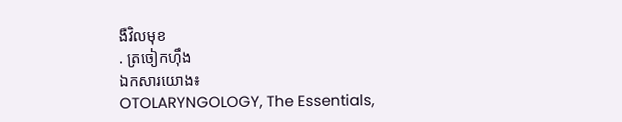ងឺវិលមុខ
. ត្រចៀកហ៊ឹង
ឯកសារយោង៖
OTOLARYNGOLOGY, The Essentials,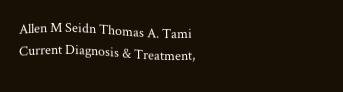Allen M Seidn Thomas A. Tami
Current Diagnosis & Treatment,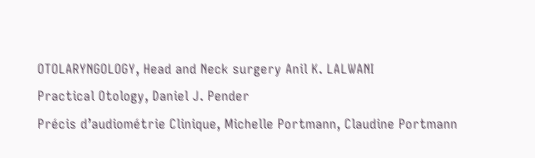OTOLARYNGOLOGY, Head and Neck surgery Anil K. LALWANI
Practical Otology, Daniel J. Pender
Précis d’audiométrie Clinique, Michelle Portmann, Claudine Portmann